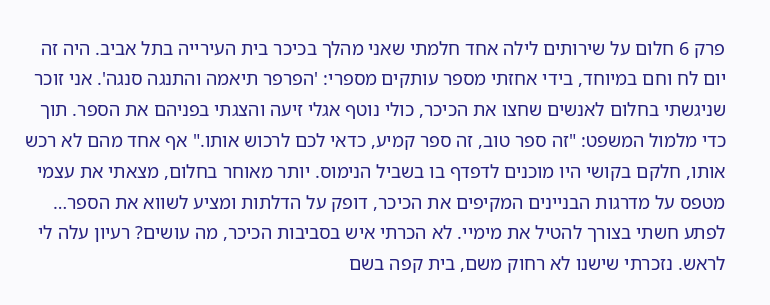פרק 6 חלום על שירותים לילה אחד חלמתי שאני מהלך בכיכר בית העירייה בתל אביב. היה זה יום לח וחם במיוחד, בידי אחזתי מספר עותקים מספרי: 'הפרפר תיאמה והתנגה סנגה'. אני זוכר שניגשתי בחלום לאנשים שחצו את הכיכר, כולי נוטף אגלי זיעה והצגתי בפניהם את הספר. תוך כדי מלמול המשפט: "זה ספר טוב, זה ספר קמיע, כדאי לכם לרכוש אותו." אף אחד מהם לא רכש אותו, חלקם בקושי היו מוכנים לדפדף בו בשביל הנימוס. יותר מאוחר בחלום, מצאתי את עצמי מטפס על מדרגות הבניינים המקיפים את הכיכר, דופק על הדלתות ומציע לשווא את הספר… לפתע חשתי בצורך להטיל את מימיי. לא הכרתי איש בסביבות הכיכר, מה עושים? רעיון עלה לי לראש. נזכרתי שישנו לא רחוק משם, בית קפה בשם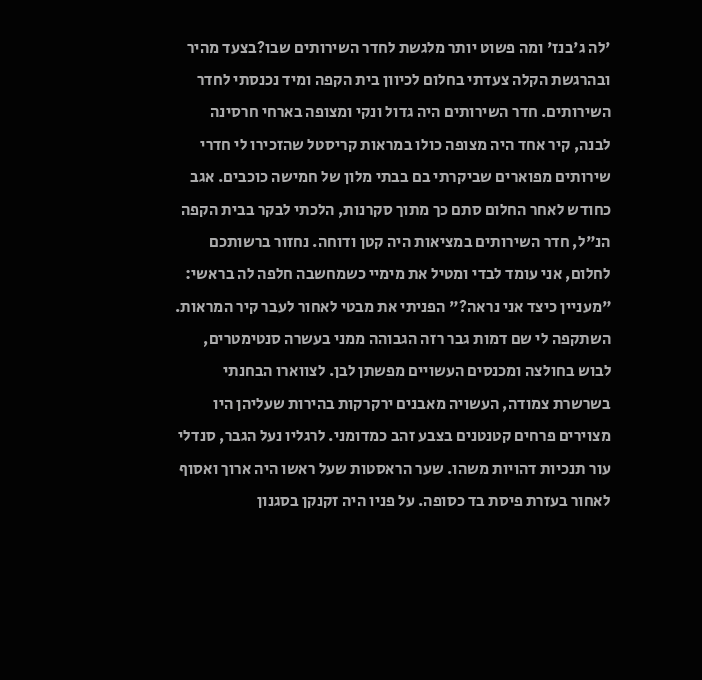'לה ג'בנז' ומה פשוט יותר מלגשת לחדר השירותים שבו?בצעד מהיר ובהרגשת הקלה צעדתי בחלום לכיוון בית הקפה ומיד נכנסתי לחדר השירותים. חדר השירותים היה גדול ונקי ומצופה בארחי חרסינה לבנה, קיר אחד היה מצופה כולו במראות קריסטל שהזכירו לי חדרי שירותים מפוארים שביקרתי בם בבתי מלון של חמישה כוכבים. אגב כחודש לאחר החלום סתם כך מתוך סקרנות, הלכתי לבקר בבית הקפה הנ"ל, חדר השירותים במציאות היה קטן ודוחה. נחזור ברשותכם לחלום, אני עומד לבדי ומטיל את מימיי כשמחשבה חלפה לה בראשי: "מעניין כיצד אני נראה?" הפניתי את מבטי לאחור לעבר קיר המראות. השתקפה לי שם דמות גבר רזה הגבוהה ממני בעשרה סנטימטרים, לבוש בחולצה ומכנסים העשויים מפשתן לבן. לצווארו הבחנתי בשרשרת צמודה, העשויה מאבנים ירקרקות בהירות שעליהן היו מצוירים פרחים קטנטנים בצבע זהב כמדומני. לרגליו נעל הגבר, סנדלי עור תנכיות דהויות משהו. שער הראסטות שעל ראשו היה ארוך ואסוף לאחור בעזרת פיסת בד כסופה. על פניו היה זקנקן בסגנון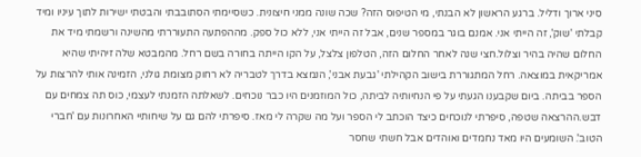סיני ארוך ודליל. ברגע הראשון לא הבנתי, מי הטיפוס הזה? שכה שונה ממני חיצונית. כשסיימתי הסתובבתי והבטתי ישירות לתוך עיניו ומיד קבלתי 'שוק', זה הייתי אני. אמנם בוגר במספר שנים, אבל זה הייתי אני, ללא כול ספק. מההפתעה התעוררתי מהשינה ורשמתי מיד את החלום שהיה בהיר וצלול.חצי שנה לאחר החלום הזה, הטלפון צלצל, על הקו הייתה בחורה בשם רחל. מהמבטא שלה זיהיתי שהיא אמריקאית במוצאה. רחל המתגוררת בישוב הקהילתי 'גבעת אבני', הנמצא בדרך לטבריה לא רחוק מצומת גולני, הזמינה אותי להרצות על הספר בביתה. ביום שקבענו הגעתי על פי הנחיותיה לביתה, כול המוזמנים היו כבר נוכחים. לשאלתה הזמנתי לעצמי, כוס תה צמחים עם דבש.ההרצאה שטפה, סיפרתי לנוכחים כיצד הוכתב לי הספר ועל מה שקרה לי מאז. סיפרתי להם גם על שיחותיי האחרונות עם 'חברי הטוב'. השומעים היו מאד נחמדים ואוהדים אבל חשתי שחסר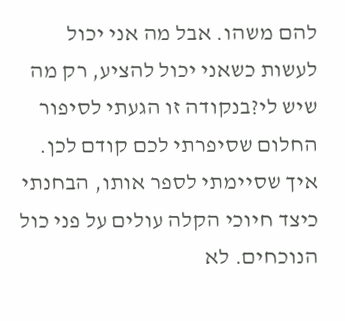להם משהו. אבל מה אני יכול לעשות כשאני יכול להציע, רק מה שיש לי?בנקודה זו הגעתי לסיפור החלום שסיפרתי לכם קודם לכן. איך שסיימתי לספר אותו, הבחנתי כיצד חיוכי הקלה עולים על פני כול הנוכחים. לא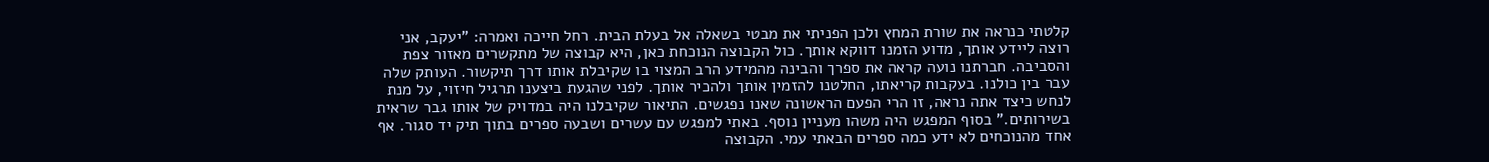קלטתי כנראה את שורת המחץ ולכן הפניתי את מבטי בשאלה אל בעלת הבית. רחל חייכה ואמרה: "יעקב, אני רוצה ליידע אותך, מדוע הזמנו דווקא אותך. כול הקבוצה הנוכחת כאן, היא קבוצה של מתקשרים מאזור צפת והסביבה. חברתנו נועה קראה את ספרך והבינה מהמידע הרב המצוי בו שקיבלת אותו דרך תיקשור. העותק שלה עבר בין כולנו. בעקבות קריאתו, החלטנו להזמין אותך ולהכיר אותך. לפני שהגעת ביצענו תרגיל חיזוי, על מנת לנחש כיצד אתה נראה, זו הרי הפעם הראשונה שאנו נפגשים. התיאור שקיבלנו היה במדויק של אותו גבר שראית בשירותים." בסוף המפגש היה משהו מעניין נוסף. באתי למפגש עם עשרים ושבעה ספרים בתוך תיק יד סגור. אף אחד מהנוכחים לא ידע כמה ספרים הבאתי עמי. הקבוצה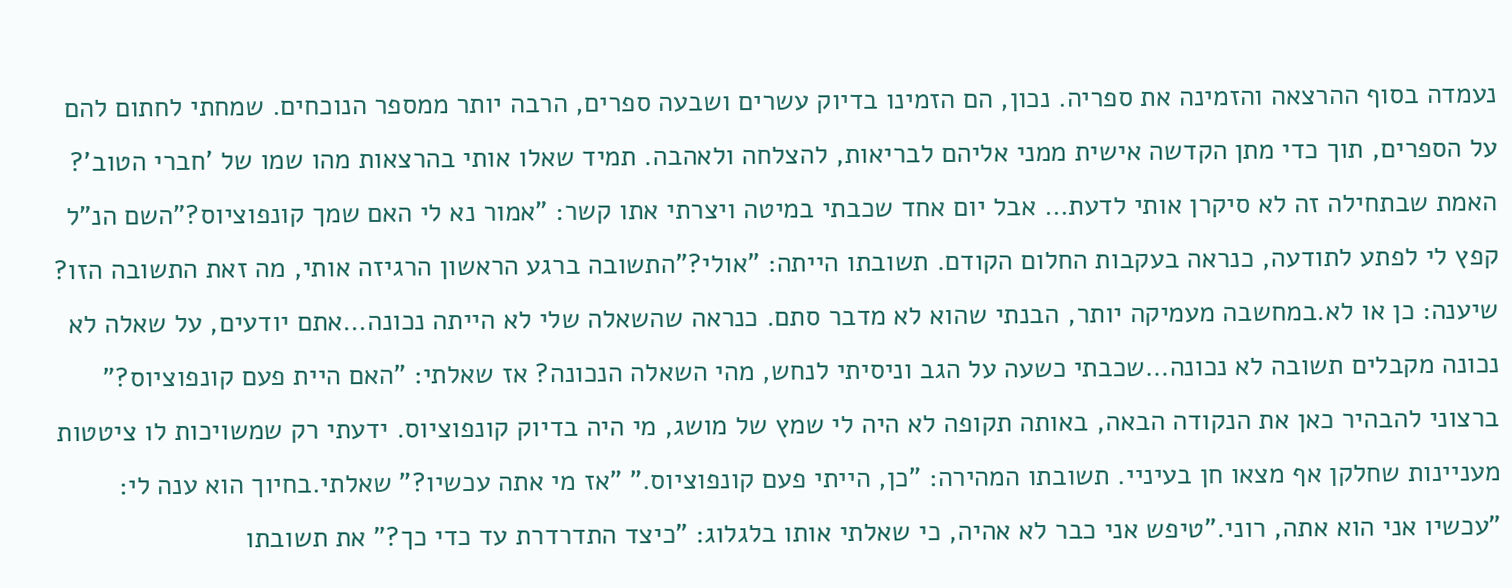נעמדה בסוף ההרצאה והזמינה את ספריה. נכון, הם הזמינו בדיוק עשרים ושבעה ספרים, הרבה יותר ממספר הנוכחים. שמחתי לחתום להם על הספרים, תוך כדי מתן הקדשה אישית ממני אליהם לבריאות, להצלחה ולאהבה. תמיד שאלו אותי בהרצאות מהו שמו של 'חברי הטוב'? האמת שבתחילה זה לא סיקרן אותי לדעת… אבל יום אחד שכבתי במיטה ויצרתי אתו קשר: "אמור נא לי האם שמך קונפוציוס?"השם הנ"ל קפץ לי לפתע לתודעה, כנראה בעקבות החלום הקודם. תשובתו הייתה: "אולי?"התשובה ברגע הראשון הרגיזה אותי, מה זאת התשובה הזו? שיענה: כן או לא.במחשבה מעמיקה יותר, הבנתי שהוא לא מדבר סתם. כנראה שהשאלה שלי לא הייתה נכונה…אתם יודעים, על שאלה לא נכונה מקבלים תשובה לא נכונה…שכבתי כשעה על הגב וניסיתי לנחש, מהי השאלה הנכונה? אז שאלתי: "האם היית פעם קונפוציוס?" ברצוני להבהיר כאן את הנקודה הבאה, באותה תקופה לא היה לי שמץ של מושג, מי היה בדיוק קונפוציוס. ידעתי רק שמשויכות לו ציטטות מעניינות שחלקן אף מצאו חן בעיניי. תשובתו המהירה: "כן, הייתי פעם קונפוציוס." "אז מי אתה עכשיו?" שאלתי.בחיוך הוא ענה לי: "עכשיו אני הוא אתה, רוני."טיפש אני כבר לא אהיה, כי שאלתי אותו בלגלוג: "כיצד התדרדרת עד כדי כך?" את תשובתו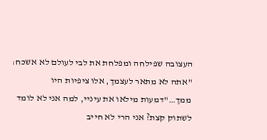העצובה שפילחה ומפלחת את לבי לעולם לא אשכח: "אתה לא מתאר לעצמך, אלו ציפיות היו ממך…"דמעות מילאו את עיניי, למה אני לא לומד לשתוק קצת? אני הרי לא חייב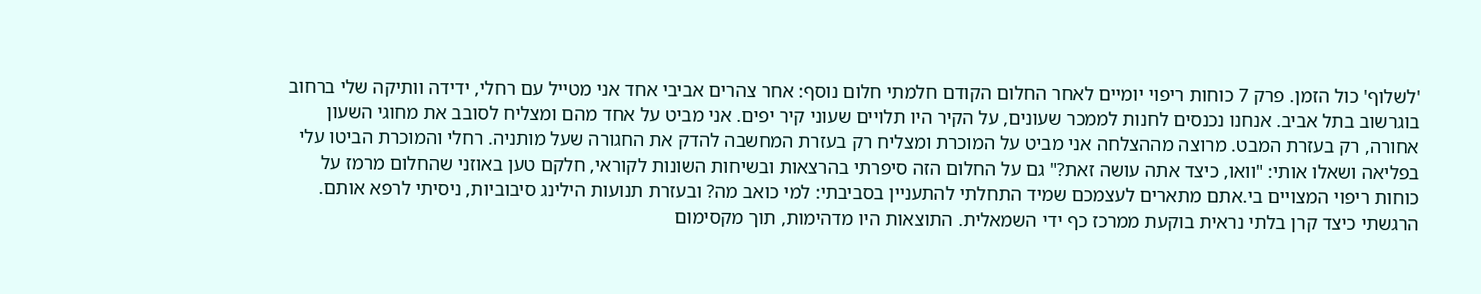'לשלוף' כול הזמן. פרק 7 כוחות ריפוי יומיים לאחר החלום הקודם חלמתי חלום נוסף: אחר צהרים אביבי אחד אני מטייל עם רחלי, ידידה וותיקה שלי ברחוב בוגרשוב בתל אביב. אנחנו נכנסים לחנות לממכר שעונים, על הקיר היו תלויים שעוני קיר יפים. אני מביט על אחד מהם ומצליח לסובב את מחוגי השעון אחורה, רק בעזרת המבט. מרוצה מההצלחה אני מביט על המוכרת ומצליח רק בעזרת המחשבה להדק את החגורה שעל מותניה. רחלי והמוכרת הביטו עלי בפליאה ושאלו אותי: "וואו, כיצד אתה עושה זאת?" גם על החלום הזה סיפרתי בהרצאות ובשיחות השונות לקוראי, חלקם טען באוזני שהחלום מרמז על כוחות ריפוי המצויים בי.אתם מתארים לעצמכם שמיד התחלתי להתעניין בסביבתי: למי כואב מה? ובעזרת תנועות הילינג סיבוביות, ניסיתי לרפא אותם. הרגשתי כיצד קרן בלתי נראית בוקעת ממרכז כף ידי השמאלית. התוצאות היו מדהימות, תוך מקסימום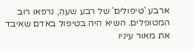ארבע 'טיפולים' של רבע שעה, נרפאו רוב המטופלים. השיא היה בטיפול באדם שאיבד את מאור עיניו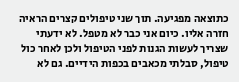כתוצאה מפגיעה. תוך שני טיפולים קצרים הראיה חזרה אליו. כיום אני כבר לא מטפל. לא ידעתי שצריך לעשות הגנות לפני הטיפול ולכן לאחר כול טיפול, סבלתי מכאבים בכפות הידיים. גם לא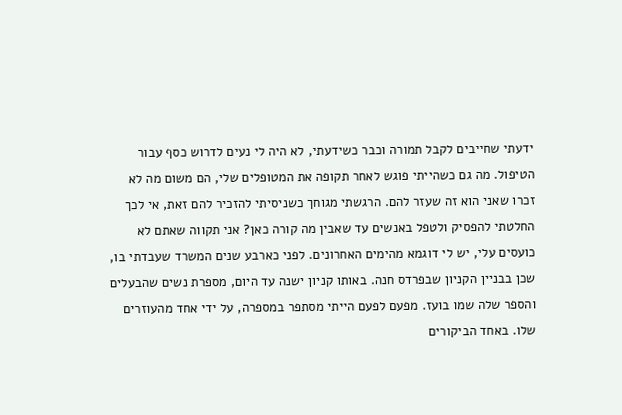ידעתי שחייבים לקבל תמורה וכבר כשידעתי, לא היה לי נעים לדרוש כסף עבור הטיפול. מה גם כשהייתי פוגש לאחר תקופה את המטופלים שלי, הם משום מה לא זכרו שאני הוא זה שעזר להם. הרגשתי מגוחך כשניסיתי להזכיר להם זאת, אי לכך החלטתי להפסיק ולטפל באנשים עד שאבין מה קורה כאן? אני תקווה שאתם לא כועסים עלי, יש לי דוגמא מהימים האחרונים. לפני כארבע שנים המשרד שעבדתי בו, שכן בבניין הקניון שבפרדס חנה. באותו קניון ישנה עד היום, מספרת נשים שהבעלים והספר שלה שמו בועז. מפעם לפעם הייתי מסתפר במספרה, על ידי אחד מהעוזרים שלו. באחד הביקורים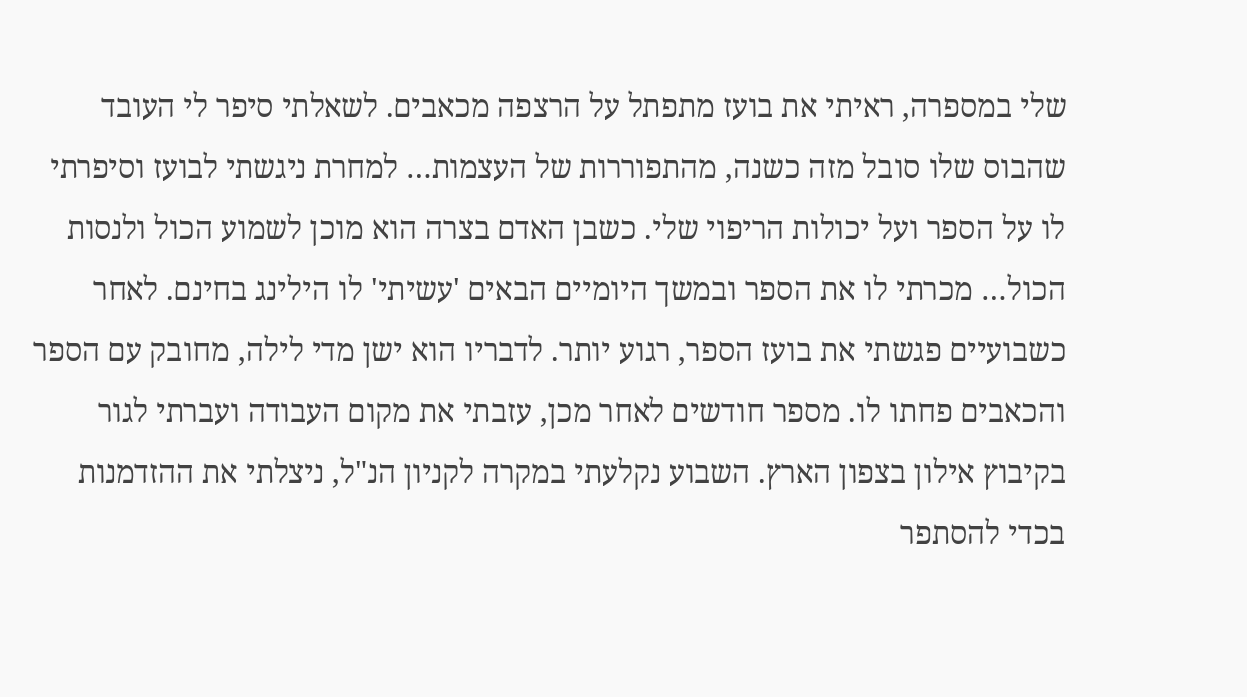שלי במספרה, ראיתי את בועז מתפתל על הרצפה מכאבים. לשאלתי סיפר לי העובד שהבוס שלו סובל מזה כשנה, מהתפוררות של העצמות… למחרת ניגשתי לבועז וסיפרתי לו על הספר ועל יכולות הריפוי שלי. כשבן האדם בצרה הוא מוכן לשמוע הכול ולנסות הכול… מכרתי לו את הספר ובמשך היומיים הבאים 'עשיתי' לו הילינג בחינם. לאחר כשבועיים פגשתי את בועז הספר, רגוע יותר. לדבריו הוא ישן מדי לילה, מחובק עם הספר והכאבים פחתו לו. מספר חודשים לאחר מכן, עזבתי את מקום העבודה ועברתי לגור בקיבוץ אילון בצפון הארץ. השבוע נקלעתי במקרה לקניון הנ"ל, ניצלתי את ההזדמנות בכדי להסתפר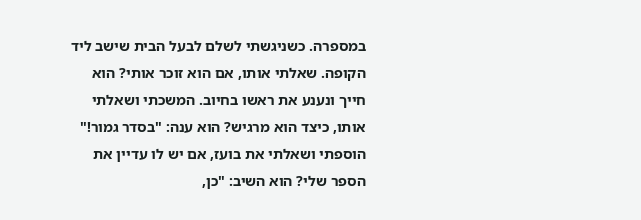במספרה. כשניגשתי לשלם לבעל הבית שישב ליד הקופה. שאלתי אותו, אם הוא זוכר אותי? הוא חייך ונענע את ראשו בחיוב. המשכתי ושאלתי אותו, כיצד הוא מרגיש? הוא ענה: "בסדר גמור!" הוספתי ושאלתי את בועז, אם יש לו עדיין את הספר שלי? הוא השיב: "כן,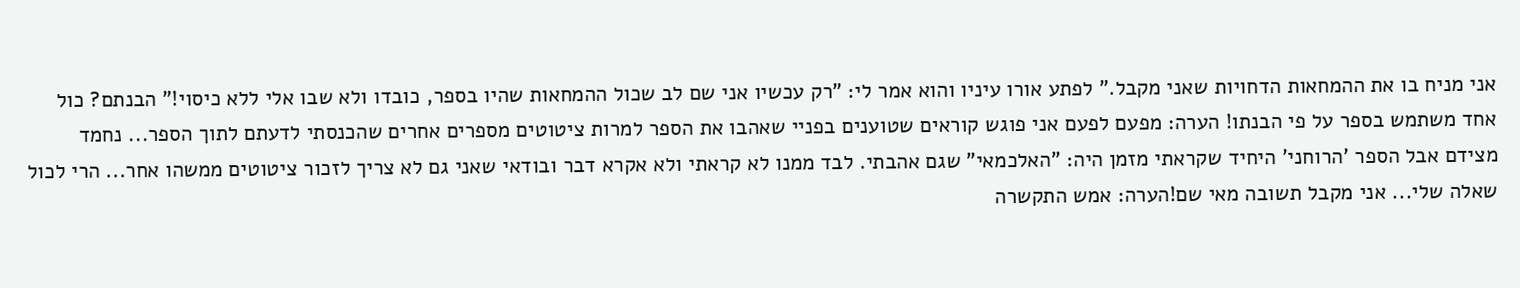אני מניח בו את ההמחאות הדחויות שאני מקבל." לפתע אורו עיניו והוא אמר לי: "רק עכשיו אני שם לב שכול ההמחאות שהיו בספר, כובדו ולא שבו אלי ללא כיסוי!" הבנתם? כול אחד משתמש בספר על פי הבנתו! הערה: מפעם לפעם אני פוגש קוראים שטוענים בפניי שאהבו את הספר למרות ציטוטים מספרים אחרים שהכנסתי לדעתם לתוך הספר... נחמד מצידם אבל הספר 'הרוחני' היחיד שקראתי מזמן היה: "האלכמאי" שגם אהבתי. לבד ממנו לא קראתי ולא אקרא דבר ובודאי שאני גם לא צריך לזכור ציטוטים ממשהו אחר... הרי לכול שאלה שלי... אני מקבל תשובה מאי שם!הערה: אמש התקשרה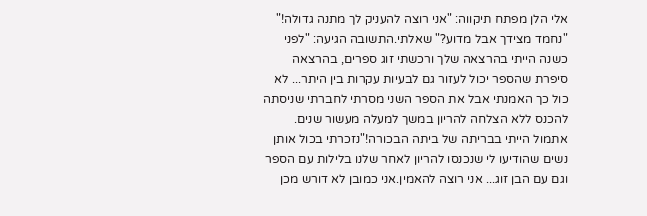אלי הלן מפתח תיקווה: "אני רוצה להעניק לך מתנה גדולה!" "נחמד מצידך אבל מדוע?" שאלתי.התשובה הגיעה: "לפני כשנה הייתי בהרצאה שלך ורכשתי זוג ספרים, בהרצאה סיפרת שהספר יכול לעזור גם לבעיות עקרות בין היתר... לא כול כך האמנתי אבל את הספר השני מסרתי לחברתי שניסתה להכנס ללא הצלחה להריון במשך למעלה מעשור שנים. אתמול הייתי בבריתה של ביתה הבכורה!"נזכרתי בכול אותן נשים שהודיעו לי שנכנסו להריון לאחר שלנו בלילות עם הספר וגם עם הבן זוג... אני רוצה להאמין.אני כמובן לא דורש מכן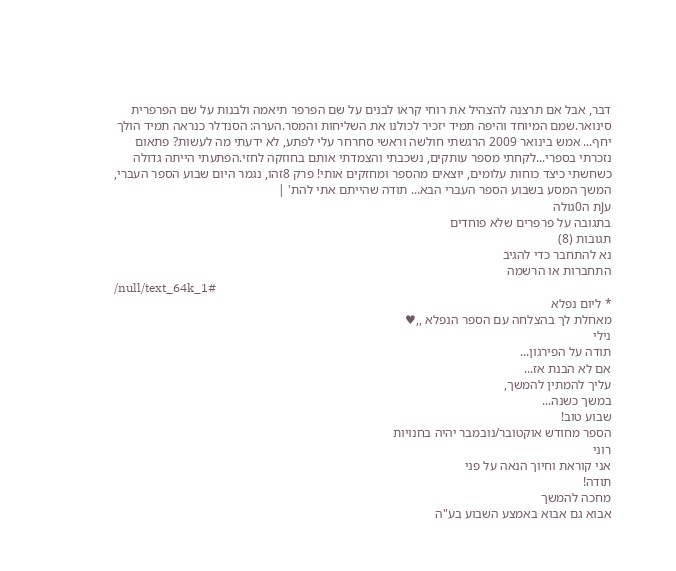דבר, אבל אם תרצנה להצהיל את רוחי קראו לבנים על שם הפרפר תיאמה ולבנות על שם הפרפרית סינואר.שמם המיוחד והיפה תמיד יזכיר לכולנו את השליחות והמסר.הערה: הסנדלר כנראה תמיד הולך יחף... אמש בינואר 2009 הרגשתי חולשה וראשי סחרחר עלי לפתע, לא ידעתי מה לעשות? פתאום נזכרתי בספרי...לקחתי מספר עותקים, נשכבתי והצמדתי אותם בחוזקה לחזי.הפתעתי הייתה גדולה כשחשתי כיצד כוחות עלומים, יוצאים מהספר ומחזקים אותי! פרק 8זהו, נגמר היום שבוע הספר העברי, המשך המסע בשבוע הספר העברי הבא... תודה שהייתם אתי להת' |
עJת ה0גולה
בתגובה על פרפרים שלא פוחדים
תגובות (8)
נא להתחבר כדי להגיב
התחברות או הרשמה
/null/text_64k_1#
* ליום נפלא
מאחלת לך בהצלחה עם הספר הנפלא ,,♥
נילי
תודה על הפירגון...
אם לא הבנת אז...
עליך להמתין להמשך,
במשך כשנה...
שבוע טוב!
הספר מחודש אוקטובר/נובמבר יהיה בחנויות
רוני
אני קוראת וחיוך הנאה על פני
תודה!
מחכה להמשך
אבוא גם אבוא באמצע השבוע בע"ה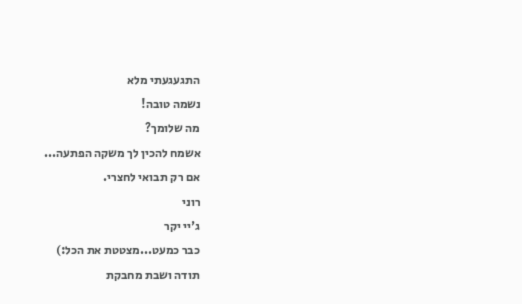התגעגעתי מלא
נשמה טובה!
מה שלומך?
אשמח להכין לך משקה הפתעה...
אם רק תבואי לחצרי.
רוני
ג'יי יקר
כבר כמעט...מצטטת את הכל:)
תודה ושבת מחבקת